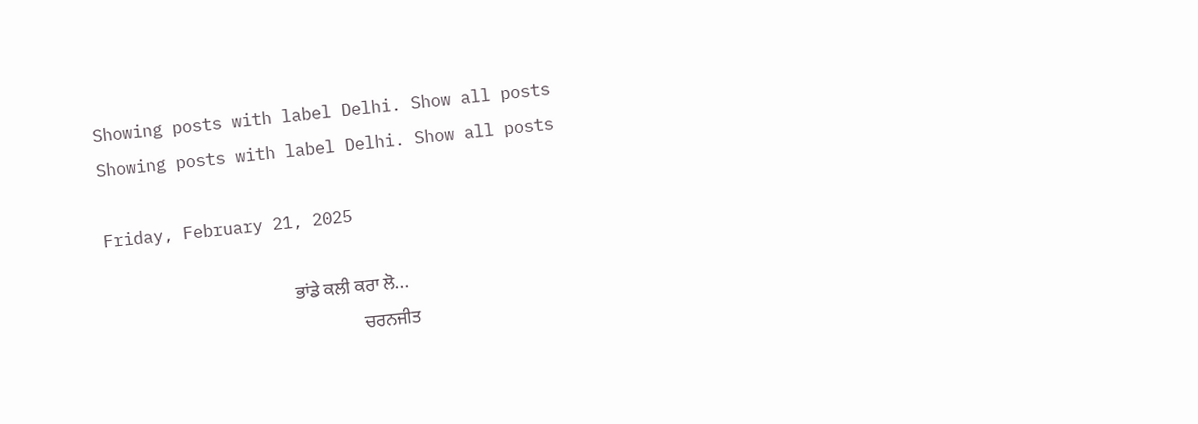Showing posts with label Delhi. Show all posts
Showing posts with label Delhi. Show all posts

Friday, February 21, 2025

                                          ਭਾਂਡੇ ਕਲੀ ਕਰਾ ਲੋ...
                                                         ਚਰਨਜੀਤ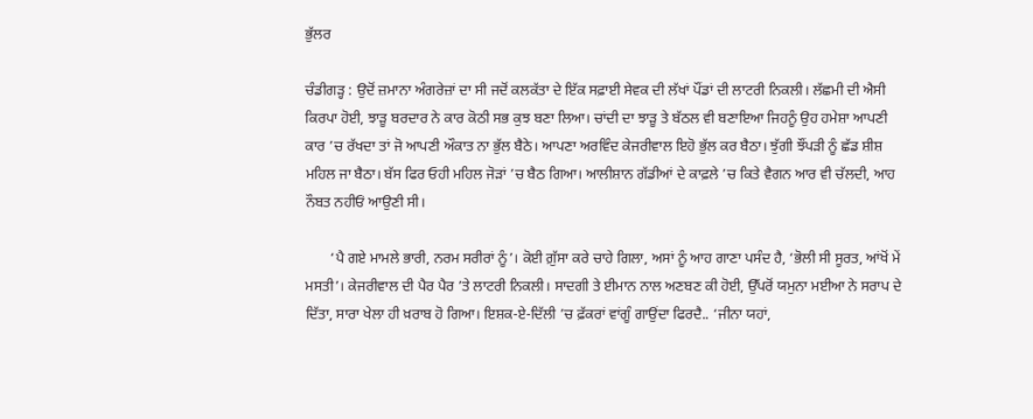ਭੁੱਲਰ

ਚੰਡੀਗੜ੍ਹ : ਉਦੋਂ ਜ਼ਮਾਨਾ ਅੰਗਰੇਜ਼ਾਂ ਦਾ ਸੀ ਜਦੋਂ ਕਲਕੱਤਾ ਦੇ ਇੱਕ ਸਫ਼ਾਈ ਸੇਵਕ ਦੀ ਲੱਖਾਂ ਪੌਂਡਾਂ ਦੀ ਲਾਟਰੀ ਨਿਕਲੀ। ਲੱਛਮੀ ਦੀ ਐਸੀ ਕਿਰਪਾ ਹੋਈ, ਝਾੜੂ ਬਰਦਾਰ ਨੇ ਕਾਰ ਕੋਠੀ ਸਭ ਕੁਝ ਬਣਾ ਲਿਆ। ਚਾਂਦੀ ਦਾ ਝਾੜੂ ਤੇ ਬੱਠਲ ਵੀ ਬਣਾਇਆ ਜਿਹਨੂੰ ਉਹ ਹਮੇਸ਼ਾ ਆਪਣੀ ਕਾਰ ’ਚ ਰੱਖਦਾ ਤਾਂ ਜੋ ਆਪਣੀ ਔਕਾਤ ਨਾ ਭੁੱਲ ਬੈਠੇ। ਆਪਣਾ ਅਰਵਿੰਦ ਕੇਜਰੀਵਾਲ ਇਹੋ ਭੁੱਲ ਕਰ ਬੈਠਾ। ਝੁੱਗੀ ਝੌਂਪੜੀ ਨੂੰ ਛੱਡ ਸ਼ੀਸ਼ ਮਹਿਲ ਜਾ ਬੈਠਾ। ਬੱਸ ਫਿਰ ਓਹੀ ਮਹਿਲ ਜੋੜਾਂ ’ਚ ਬੈਠ ਗਿਆ। ਆਲੀਸ਼ਾਨ ਗੱਡੀਆਂ ਦੇ ਕਾਫ਼ਲੇ ’ਚ ਕਿਤੇ ਵੈਗਨ ਆਰ ਵੀ ਚੱਲਦੀ, ਆਹ ਨੌਬਤ ਨਹੀਓਂ ਆਉਣੀ ਸੀ।

       ‘ਪੈ ਗਏ ਮਾਮਲੇ ਭਾਰੀ, ਨਰਮ ਸਰੀਰਾਂ ਨੂੰ’। ਕੋਈ ਗ਼ੁੱਸਾ ਕਰੇ ਚਾਹੇ ਗਿਲਾ, ਅਸਾਂ ਨੂੰ ਆਹ ਗਾਣਾ ਪਸੰਦ ਹੈ, ‘ਭੋਲੀ ਸੀ ਸੂਰਤ, ਆਂਖੋਂ ਮੇਂ ਮਸਤੀ’। ਕੇਜਰੀਵਾਲ ਦੀ ਪੈਰ ਪੈਰ ’ਤੇ ਲਾਟਰੀ ਨਿਕਲੀ। ਸਾਦਗੀ ਤੇ ਈਮਾਨ ਨਾਲ ਅਣਬਣ ਕੀ ਹੋਈ, ਉੱਪਰੋਂ ਯਮੁਨਾ ਮਈਆ ਨੇ ਸਰਾਪ ਦੇ ਦਿੱਤਾ, ਸਾਰਾ ਖੇਲਾ ਹੀ ਖ਼ਰਾਬ ਹੋ ਗਿਆ। ਇਸ਼ਕ-ਏ-ਦਿੱਲੀ ’ਚ ਫ਼ੱਕਰਾਂ ਵਾਂਗੂੰ ਗਾਉਂਦਾ ਫਿਰਦੈ.. ‘ਜੀਨਾ ਯਹਾਂ,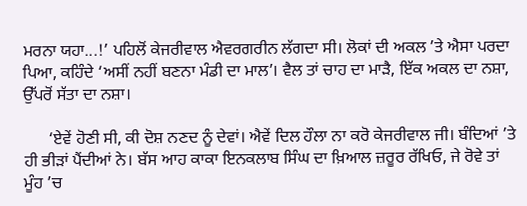ਮਰਨਾ ਯਹਾ...!’ ਪਹਿਲੋਂ ਕੇਜਰੀਵਾਲ ਐਵਰਗਰੀਨ ਲੱਗਦਾ ਸੀ। ਲੋਕਾਂ ਦੀ ਅਕਲ ’ਤੇ ਐਸਾ ਪਰਦਾ ਪਿਆ, ਕਹਿੰਦੇ ‘ਅਸੀਂ ਨਹੀਂ ਬਣਨਾ ਮੰਡੀ ਦਾ ਮਾਲ’। ਵੈਲ ਤਾਂ ਚਾਹ ਦਾ ਮਾੜੈ, ਇੱਕ ਅਕਲ ਦਾ ਨਸ਼ਾ, ਉੱਪਰੋਂ ਸੱਤਾ ਦਾ ਨਸ਼ਾ।

      ‘ਏਵੇਂ ਹੋਣੀ ਸੀ, ਕੀ ਦੋਸ਼ ਨਣਦ ਨੂੰ ਦੇਵਾਂ। ਐਵੇਂ ਦਿਲ ਹੌਲਾ ਨਾ ਕਰੋ ਕੇਜਰੀਵਾਲ ਜੀ। ਬੰਦਿਆਂ ’ਤੇ ਹੀ ਭੀੜਾਂ ਪੈਂਦੀਆਂ ਨੇ। ਬੱਸ ਆਹ ਕਾਕਾ ਇਨਕਲਾਬ ਸਿੰਘ ਦਾ ਖ਼ਿਆਲ ਜ਼ਰੂਰ ਰੱਖਿਓ, ਜੇ ਰੋਵੇ ਤਾਂ ਮੂੰਹ ’ਚ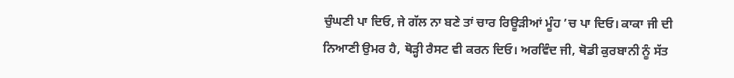ਚੁੰਘਣੀ ਪਾ ਦਿਓ, ਜੇ ਗੱਲ ਨਾ ਬਣੇ ਤਾਂ ਚਾਰ ਰਿਊੜੀਆਂ ਮੂੰਹ ’ਚ ਪਾ ਦਿਓ। ਕਾਕਾ ਜੀ ਦੀ ਨਿਆਣੀ ਉਮਰ ਹੈ, ਥੋੜ੍ਹੀ ਰੈਸਟ ਵੀ ਕਰਨ ਦਿਓ। ਅਰਵਿੰਦ ਜੀ, ਥੋਡੀ ਕੁਰਬਾਨੀ ਨੂੰ ਸੱਤ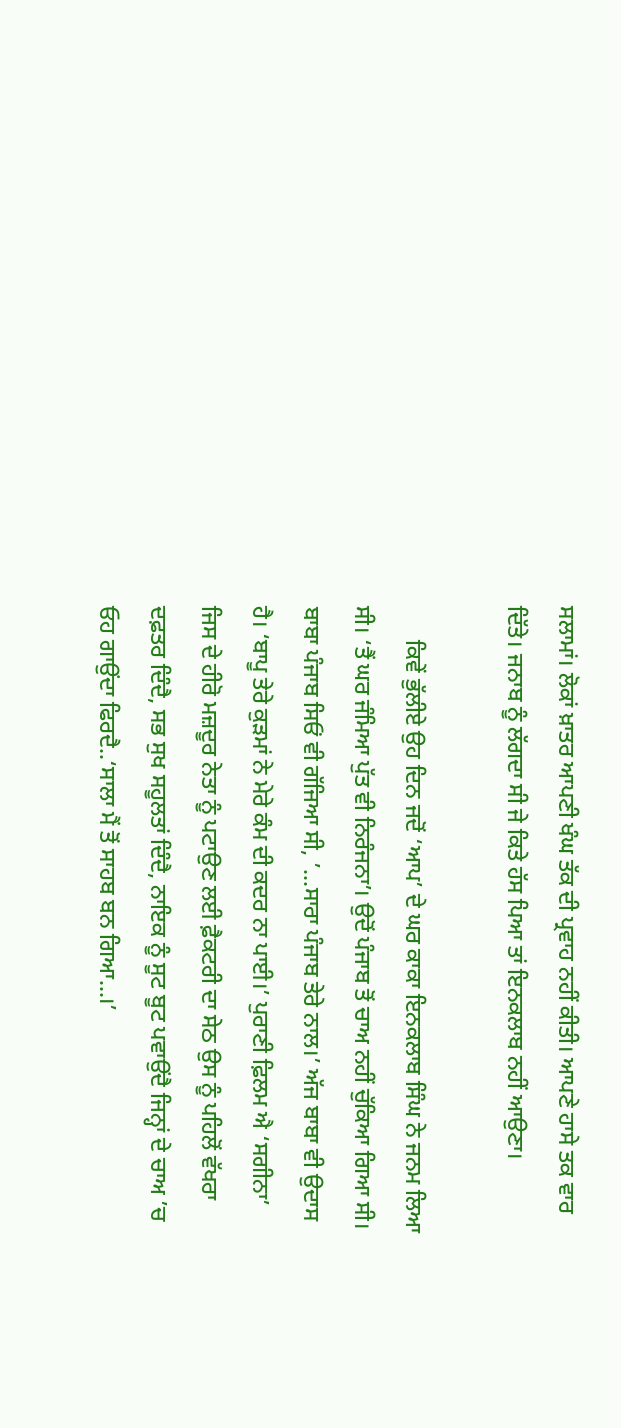ਸਲਾਮਾਂ। ਲੋਕਾਂ ਖ਼ਾਤਰ ਆਪਣੀ ਖੰਘ ਤੱਕ ਦੀ ਪ੍ਰਵਾਹ ਨਹੀਂ ਕੀਤੀ। ਆਪਣੇ ਹਾਸੇ ਤਕ ਵਾਰ ਦਿੱਤੇ। ਜਨਾਬ ਨੂੰ ਲੱਗਦਾ ਸੀ ਜੇ ਕਿਤੇ ਹੱਸ ਪਿਆ ਤਾਂ ਇਨਕਲਾਬ ਨਹੀਂ ਆਉਣਾ।

      ਕਿਵੇਂ ਭੁੱਲੀਏ ਉਹ ਦਿਨ ਜਦੋਂ ‘ਆਪ’ ਦੇ ਘਰ ਕਾਕਾ ਇਨਕਲਾਬ ਸਿੰਘ ਨੇ ਜਨਮ ਲਿਆ ਸੀ। ‘ਤੈਂ ਘਰ ਜੰਮਿਆ ਪੁੱਤ ਵੀ ਨਿਰੰਜਨਾ’। ਉਦੋਂ ਪੰਜਾਬ ਤੋਂ ਚਾਅ ਨਹੀਂ ਚੁੱਕਿਆ ਗਿਆ ਸੀ। ਬਾਬਾ ਪੰਜਾਬ ਸਿਓਂ ਵੀ ਗੱਜਿਆ ਸੀ, ’...ਸਾਰਾ ਪੰਜਾਬ ਤੇਰੇ ਨਾਲ।’ ਅੱਜ ਬਾਬਾ ਵੀ ਉਦਾਸ ਹੈ। ‘ਬਾਪੂ ਤੇਰੇ ਕੁੜਮਾਂ ਨੇ ਮੇਰੇ ਕੰਮ ਦੀ ਕਦਰ ਨਾ ਪਾਈ।’ ਪੁਰਾਣੀ ਫ਼ਿਲਮ ਐ ‘ਸਗੀਨਾ’ ਜਿਸ ਦੇ ਹੀਰੋ ਮਜ਼ਦੂਰ ਨੇਤਾ ਨੂੰ ਪਟਾਉਣ ਲਈ ਫ਼ੈਕਟਰੀ ਦਾ ਸੇਠ ਉਸ ਨੂੰ ਪਹਿਲੋਂ ਵੱਖਰਾ ਦਫ਼ਤਰ ਦਿੰਦੈ, ਸਭ ਸੁਖ ਸਹੂਲਤਾਂ ਦਿੰਦੈ, ਨਾਇਕ ਨੂੰ ਸੂਟ ਬੂਟ ਪਵਾਉਂਦੈ ਜਿਨ੍ਹਾਂ ਦੇ ਚਾਅ ’ਚ ਓਹ ਗਾਉਂਦਾ ਫਿਰਦੈ..‘ਸਾਲਾ ਮੈਂ ਤੋਂ ਸਾਹਬ ਬਨ ਗਿਆ...।’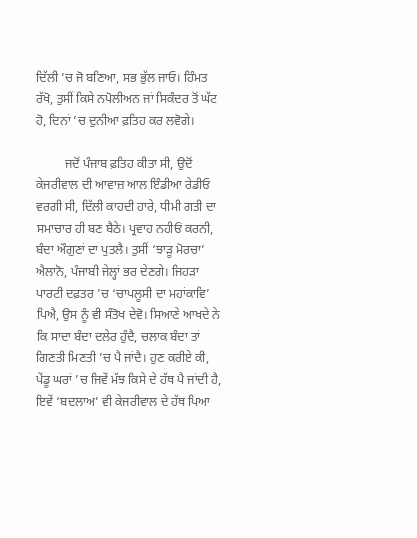ਦਿੱਲੀ ’ਚ ਜੋ ਬਣਿਆ, ਸਭ ਭੁੱਲ ਜਾਓ। ਹਿੰਮਤ ਰੱਖੋ, ਤੁਸੀਂ ਕਿਸੇ ਨਪੋਲੀਅਨ ਜਾਂ ਸਿਕੰਦਰ ਤੋਂ ਘੱਟ ਹੋ, ਦਿਨਾਂ ’ਚ ਦੁਨੀਆ ਫ਼ਤਿਹ ਕਰ ਲਵੋਗੇ।

         ਜਦੋਂ ਪੰਜਾਬ ਫ਼ਤਿਹ ਕੀਤਾ ਸੀ, ਉਦੋਂ ਕੇਜਰੀਵਾਲ ਦੀ ਆਵਾਜ਼ ਆਲ ਇੰਡੀਆ ਰੇਡੀਓ ਵਰਗੀ ਸੀ, ਦਿੱਲੀ ਕਾਹਦੀ ਹਾਰੇ, ਧੀਮੀ ਗਤੀ ਦਾ ਸਮਾਚਾਰ ਹੀ ਬਣ ਬੈਠੇ। ਪ੍ਰਵਾਹ ਨਹੀਓਂ ਕਰਨੀ, ਬੰਦਾ ਔਗੁਣਾਂ ਦਾ ਪੁਤਲੈ। ਤੁਸੀਂ ‘ਝਾੜੂ ਮੋਰਚਾ’ ਐਲਾਨੋ, ਪੰਜਾਬੀ ਜੇਲ੍ਹਾਂ ਭਰ ਦੇਣਗੇ। ਜਿਹੜਾ ਪਾਰਟੀ ਦਫ਼ਤਰ ’ਚ ‘ਚਾਪਲੂਸੀ ਦਾ ਮਹਾਂਕਾਵਿ’ ਪਿਐ, ਉਸ ਨੂੰ ਵੀ ਸੰਤੋਖ ਦੇਵੋ। ਸਿਆਣੇ ਆਖਦੇ ਨੇ ਕਿ ਸਾਦਾ ਬੰਦਾ ਦਲੇਰ ਹੁੰਦੈ, ਚਲਾਕ ਬੰਦਾ ਤਾਂ ਗਿਣਤੀ ਮਿਣਤੀ ’ਚ ਪੈ ਜਾਂਦੈ। ਹੁਣ ਕਰੀਏ ਕੀ, ਪੇਂਡੂ ਘਰਾਂ ’ਚ ਜਿਵੇਂ ਮੱਝ ਕਿਸੇ ਦੇ ਹੱਥ ਪੈ ਜਾਂਦੀ ਹੈ, ਇਵੇਂ ‘ਬਦਲਾਅ’ ਵੀ ਕੇਜਰੀਵਾਲ ਦੇ ਹੱਥ ਪਿਆ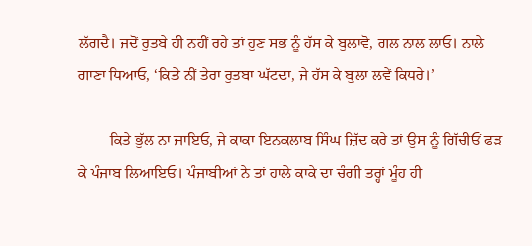ਲੱਗਦੈ। ਜਦੋਂ ਰੁਤਬੇ ਹੀ ਨਹੀਂ ਰਹੇ ਤਾਂ ਹੁਣ ਸਭ ਨੂੰ ਹੱਸ ਕੇ ਬੁਲਾਵੋ, ਗਲ ਨਾਲ ਲਾਓ। ਨਾਲੇ ਗਾਣਾ ਧਿਆਓ, ‘ਕਿਤੇ ਨੀਂ ਤੇਰਾ ਰੁਤਬਾ ਘੱਟਦਾ, ਜੇ ਹੱਸ ਕੇ ਬੁਲਾ ਲਵੇਂ ਕਿਧਰੇ।’

        ਕਿਤੇ ਭੁੱਲ ਨਾ ਜਾਇਓ, ਜੇ ਕਾਕਾ ਇਨਕਲਾਬ ਸਿੰਘ ਜ਼ਿੱਦ ਕਰੇ ਤਾਂ ਉਸ ਨੂੰ ਗਿੱਚੀਓਂ ਫੜ ਕੇ ਪੰਜਾਬ ਲਿਆਇਓ। ਪੰਜਾਬੀਆਂ ਨੇ ਤਾਂ ਹਾਲੇ ਕਾਕੇ ਦਾ ਚੰਗੀ ਤਰ੍ਹਾਂ ਮੂੰਹ ਹੀ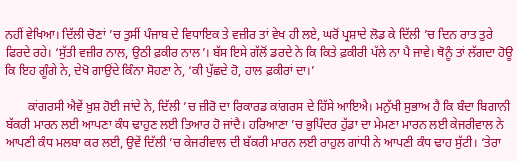ਨਹੀਂ ਵੇਖਿਆ। ਦਿੱਲੀ ਚੋਣਾਂ ’ਚ ਤੁਸੀਂ ਪੰਜਾਬ ਦੇ ਵਿਧਾਇਕ ਤੇ ਵਜ਼ੀਰ ਤਾਂ ਵੇਖ ਹੀ ਲਏ, ਘਰੋਂ ਪ੍ਰਸ਼ਾਦੇ ਲੋਡ ਕੇ ਦਿੱਲੀ ’ਚ ਦਿਨ ਰਾਤ ਤੁਰੇ ਫਿਰਦੇ ਰਹੇ। ‘ਸੁੱਤੀ ਵਜ਼ੀਰ ਨਾਲ, ਉਠੀ ਫ਼ਕੀਰ ਨਾਲ’। ਬੱਸ ਇਸੇ ਗੱਲੋਂ ਡਰਦੇ ਨੇ ਕਿ ਕਿਤੇ ਫ਼ਕੀਰੀ ਪੱਲੇ ਨਾ ਪੈ ਜਾਵੇ। ਥੋਨੂੰ ਤਾਂ ਲੱਗਦਾ ਹੋਊ ਕਿ ਇਹ ਗੂੰਗੇ ਨੇ, ਦੇਖੋ ਗਾਉਂਦੇ ਕਿੰਨਾ ਸੋਹਣਾ ਨੇ, ‘ਕੀ ਪੁੱਛਦੇ ਹੋ, ਹਾਲ ਫ਼ਕੀਰਾਂ ਦਾ।’

       ਕਾਂਗਰਸੀ ਐਵੇਂ ਖ਼ੁਸ਼ ਹੋਈ ਜਾਂਦੇ ਨੇ, ਦਿੱਲੀ ’ਚ ਜ਼ੀਰੋ ਦਾ ਰਿਕਾਰਡ ਕਾਂਗਰਸ ਦੇ ਹਿੱਸੇ ਆਇਐ। ਮਨੁੱਖੀ ਸੁਭਾਅ ਹੈ ਕਿ ਬੰਦਾ ਬਿਗਾਨੀ ਬੱਕਰੀ ਮਾਰਨ ਲਈ ਆਪਣਾ ਕੰਧ ਢਾਹੁਣ ਲਈ ਤਿਆਰ ਹੋ ਜਾਂਦੈ। ਹਰਿਆਣਾ ’ਚ ਭੁਪਿੰਦਰ ਹੁੱਡਾ ਦਾ ਮੇਮਣਾ ਮਾਰਨ ਲਈ ਕੇਜਰੀਵਾਲ ਨੇ ਆਪਣੀ ਕੰਧ ਮਲਬਾ ਕਰ ਲਈ, ਉਵੇਂ ਦਿੱਲੀ ’ਚ ਕੇਜਰੀਵਾਲ ਦੀ ਬੱਕਰੀ ਮਾਰਨ ਲਈ ਰਾਹੁਲ ਗਾਂਧੀ ਨੇ ਆਪਣੀ ਕੰਧ ਢਾਹ ਸੁੱਟੀ। ‘ਤੇਰਾ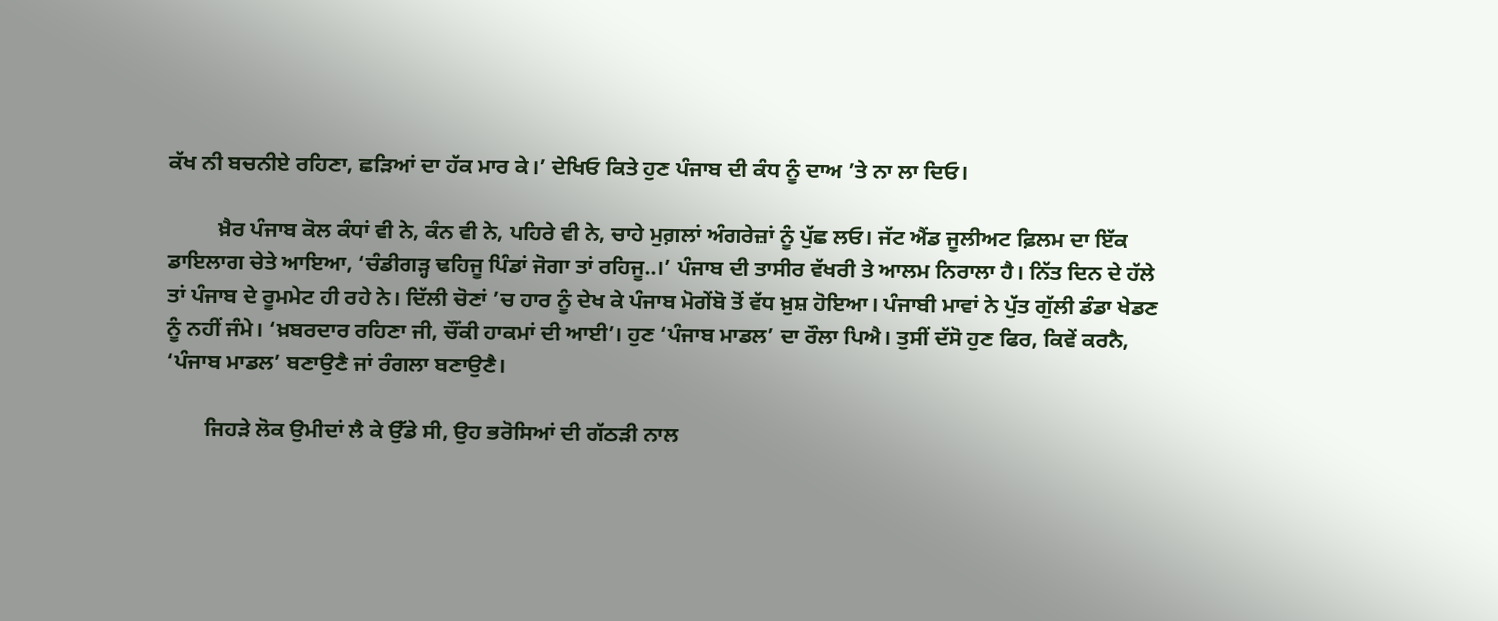ਕੱਖ ਨੀ ਬਚਨੀਏ ਰਹਿਣਾ, ਛੜਿਆਂ ਦਾ ਹੱਕ ਮਾਰ ਕੇ।’ ਦੇਖਿਓ ਕਿਤੇ ਹੁਣ ਪੰਜਾਬ ਦੀ ਕੰਧ ਨੂੰ ਦਾਅ ’ਤੇ ਨਾ ਲਾ ਦਿਓ।

         ਖ਼ੈਰ ਪੰਜਾਬ ਕੋਲ ਕੰਧਾਂ ਵੀ ਨੇ, ਕੰਨ ਵੀ ਨੇ, ਪਹਿਰੇ ਵੀ ਨੇ, ਚਾਹੇ ਮੁਗ਼ਲਾਂ ਅੰਗਰੇਜ਼ਾਂ ਨੂੰ ਪੁੱਛ ਲਓ। ਜੱਟ ਐਂਡ ਜੂਲੀਅਟ ਫ਼ਿਲਮ ਦਾ ਇੱਕ ਡਾਇਲਾਗ ਚੇਤੇ ਆਇਆ, ‘ਚੰਡੀਗੜ੍ਹ ਢਹਿਜੂ ਪਿੰਡਾਂ ਜੋਗਾ ਤਾਂ ਰਹਿਜੂ..।’ ਪੰਜਾਬ ਦੀ ਤਾਸੀਰ ਵੱਖਰੀ ਤੇ ਆਲਮ ਨਿਰਾਲਾ ਹੈ। ਨਿੱਤ ਦਿਨ ਦੇ ਹੱਲੇ ਤਾਂ ਪੰਜਾਬ ਦੇ ਰੂਮਮੇਟ ਹੀ ਰਹੇ ਨੇ। ਦਿੱਲੀ ਚੋਣਾਂ ’ਚ ਹਾਰ ਨੂੰ ਦੇਖ ਕੇ ਪੰਜਾਬ ਮੋਗੇਂਬੋ ਤੋਂ ਵੱਧ ਖ਼ੁਸ਼ ਹੋਇਆ। ਪੰਜਾਬੀ ਮਾਵਾਂ ਨੇ ਪੁੱਤ ਗੁੱਲੀ ਡੰਡਾ ਖੇਡਣ ਨੂੰ ਨਹੀਂ ਜੰਮੇ। ‘ਖ਼ਬਰਦਾਰ ਰਹਿਣਾ ਜੀ, ਚੌਂਕੀ ਹਾਕਮਾਂ ਦੀ ਆਈ’। ਹੁਣ ‘ਪੰਜਾਬ ਮਾਡਲ’ ਦਾ ਰੌਲਾ ਪਿਐ। ਤੁਸੀਂ ਦੱਸੋ ਹੁਣ ਫਿਰ, ਕਿਵੇਂ ਕਰਨੈ, ‘ਪੰਜਾਬ ਮਾਡਲ’ ਬਣਾਉਣੈ ਜਾਂ ਰੰਗਲਾ ਬਣਾਉਣੈ।

       ਜਿਹੜੇ ਲੋਕ ਉਮੀਦਾਂ ਲੈ ਕੇ ਉੱਡੇ ਸੀ, ਉਹ ਭਰੋਸਿਆਂ ਦੀ ਗੱਠੜੀ ਨਾਲ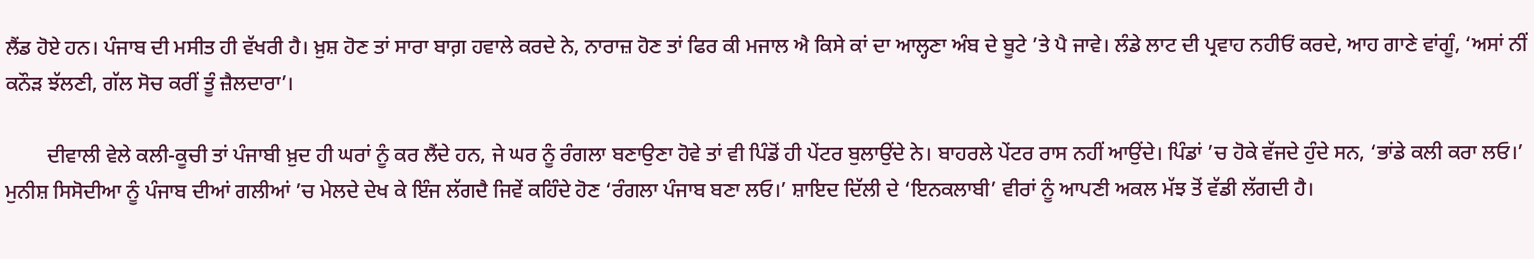ਲੈਂਡ ਹੋਏ ਹਨ। ਪੰਜਾਬ ਦੀ ਮਸੀਤ ਹੀ ਵੱਖਰੀ ਹੈ। ਖ਼ੁਸ਼ ਹੋਣ ਤਾਂ ਸਾਰਾ ਬਾਗ਼ ਹਵਾਲੇ ਕਰਦੇ ਨੇ, ਨਾਰਾਜ਼ ਹੋਣ ਤਾਂ ਫਿਰ ਕੀ ਮਜਾਲ ਐ ਕਿਸੇ ਕਾਂ ਦਾ ਆਲ੍ਹਣਾ ਅੰਬ ਦੇ ਬੂਟੇ ’ਤੇ ਪੈ ਜਾਵੇ। ਲੰਡੇ ਲਾਟ ਦੀ ਪ੍ਰਵਾਹ ਨਹੀਓਂ ਕਰਦੇ, ਆਹ ਗਾਣੇ ਵਾਂਗੂੰ, ‘ਅਸਾਂ ਨੀਂ ਕਨੌੜ ਝੱਲਣੀ, ਗੱਲ ਸੋਚ ਕਰੀਂ ਤੂੰ ਜ਼ੈਲਦਾਰਾ’।

        ਦੀਵਾਲੀ ਵੇਲੇ ਕਲੀ-ਕੂਚੀ ਤਾਂ ਪੰਜਾਬੀ ਖ਼ੁਦ ਹੀ ਘਰਾਂ ਨੂੰ ਕਰ ਲੈਂਦੇ ਹਨ, ਜੇ ਘਰ ਨੂੰ ਰੰਗਲਾ ਬਣਾਉਣਾ ਹੋਵੇ ਤਾਂ ਵੀ ਪਿੰਡੋਂ ਹੀ ਪੇਂਟਰ ਬੁਲਾਉਂਦੇ ਨੇ। ਬਾਹਰਲੇ ਪੇਂਟਰ ਰਾਸ ਨਹੀਂ ਆਉਂਦੇ। ਪਿੰਡਾਂ ’ਚ ਹੋਕੇ ਵੱਜਦੇ ਹੁੰਦੇ ਸਨ, ‘ਭਾਂਡੇ ਕਲੀ ਕਰਾ ਲਓ।’ ਮੁਨੀਸ਼ ਸਿਸੋਦੀਆ ਨੂੰ ਪੰਜਾਬ ਦੀਆਂ ਗਲੀਆਂ ’ਚ ਮੇਲਦੇ ਦੇਖ ਕੇ ਇੰਜ ਲੱਗਦੈ ਜਿਵੇਂ ਕਹਿੰਦੇ ਹੋਣ ‘ਰੰਗਲਾ ਪੰਜਾਬ ਬਣਾ ਲਓ।’ ਸ਼ਾਇਦ ਦਿੱਲੀ ਦੇ ‘ਇਨਕਲਾਬੀ’ ਵੀਰਾਂ ਨੂੰ ਆਪਣੀ ਅਕਲ ਮੱਝ ਤੋਂ ਵੱਡੀ ਲੱਗਦੀ ਹੈ।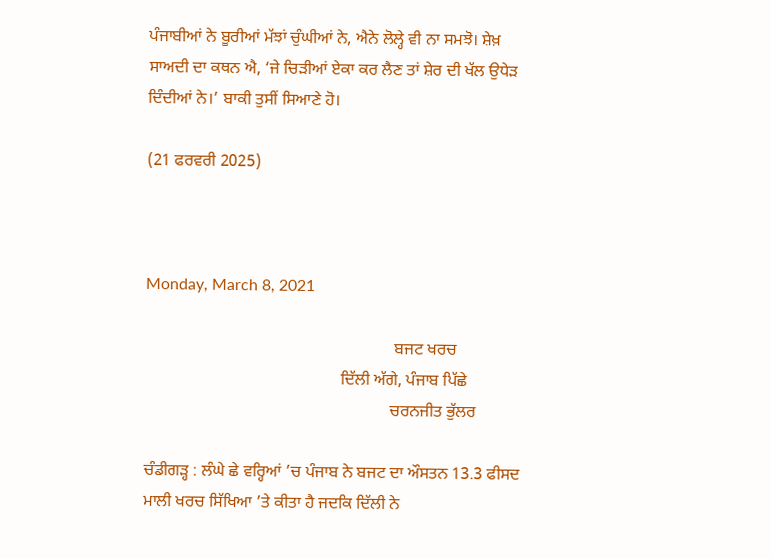ਪੰਜਾਬੀਆਂ ਨੇ ਬੂਰੀਆਂ ਮੱਝਾਂ ਚੁੰਘੀਆਂ ਨੇ, ਐਨੇ ਲੋਲ੍ਹੇ ਵੀ ਨਾ ਸਮਝੋ। ਸ਼ੇਖ਼ ਸਾਅਦੀ ਦਾ ਕਥਨ ਐ, ‘ਜੇ ਚਿੜੀਆਂ ਏਕਾ ਕਰ ਲੈਣ ਤਾਂ ਸ਼ੇਰ ਦੀ ਖੱਲ ਉਧੇੜ ਦਿੰਦੀਆਂ ਨੇ।’ ਬਾਕੀ ਤੁਸੀਂ ਸਿਆਣੇ ਹੋ।

(21 ਫਰਵਰੀ 2025)



Monday, March 8, 2021

                                                            ਬਜਟ ਖਰਚ
                                               ਦਿੱਲੀ ਅੱਗੇ, ਪੰਜਾਬ ਪਿੱਛੇ
                                                           ਚਰਨਜੀਤ ਭੁੱਲਰ

ਚੰਡੀਗੜ੍ਹ : ਲੰਘੇ ਛੇ ਵਰ੍ਹਿਆਂ ’ਚ ਪੰਜਾਬ ਨੇ ਬਜਟ ਦਾ ਔਸਤਨ 13.3 ਫੀਸਦ ਮਾਲੀ ਖਰਚ ਸਿੱਖਿਆ ’ਤੇ ਕੀਤਾ ਹੈ ਜਦਕਿ ਦਿੱਲੀ ਨੇ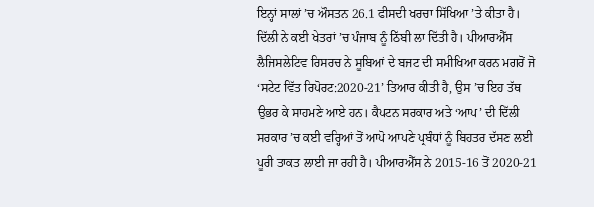ਇਨ੍ਹਾਂ ਸਾਲਾਂ ’ਚ ਔਸਤਨ 26.1 ਫੀਸਦੀ ਖਰਚਾ ਸਿੱਖਿਆ ’ਤੇ ਕੀਤਾ ਹੈ। ਦਿੱਲੀ ਨੇ ਕਈ ਖੇਤਰਾਂ ’ਚ ਪੰਜਾਬ ਨੂੰ ਠਿੱਬੀ ਲਾ ਦਿੱਤੀ ਹੈ। ਪੀਆਰਐੱਸ ਲੈਜਿਸਲੇਟਿਵ ਰਿਸਰਚ ਨੇ ਸੂਬਿਆਂ ਦੇ ਬਜਟ ਦੀ ਸਮੀਖਿਆ ਕਰਨ ਮਗਰੋਂ ਜੋ ‘ਸਟੇਟ ਵਿੱਤ ਰਿਪੋਰਟ:2020-21’ ਤਿਆਰ ਕੀਤੀ ਹੈ, ਉਸ ’ਚ ਇਹ ਤੱਥ ਉਭਰ ਕੇ ਸਾਹਮਣੇ ਆਏ ਹਨ। ਕੈਪਟਨ ਸਰਕਾਰ ਅਤੇ ‘ਆਪ’ ਦੀ ਦਿੱਲੀ ਸਰਕਾਰ ’ਚ ਕਈ ਵਰ੍ਹਿਆਂ ਤੋਂ ਆਪੋ ਆਪਣੇ ਪ੍ਰਬੰਧਾਂ ਨੂੰ ਬਿਹਤਰ ਦੱਸਣ ਲਈ ਪੂਰੀ ਤਾਕਤ ਲਾਈ ਜਾ ਰਹੀ ਹੈ। ਪੀਆਰਐੱਸ ਨੇ 2015-16 ਤੋਂ 2020-21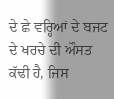ਦੇ ਛੇ ਵਰ੍ਹਿਆਂ ਦੇ ਬਜਟ ਦੇ ਖਰਚੇ ਦੀ ਔਸਤ ਕੱਢੀ ਹੈ, ਜਿਸ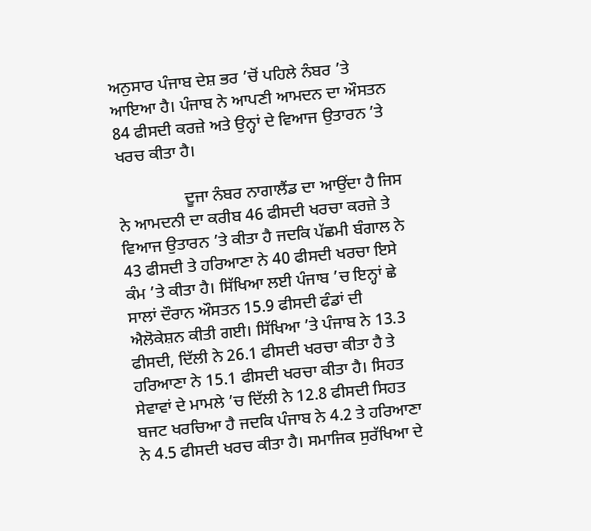ਅਨੁਸਾਰ ਪੰਜਾਬ ਦੇਸ਼ ਭਰ ’ਚੋਂ ਪਹਿਲੇ ਨੰਬਰ ’ਤੇ ਆਇਆ ਹੈ। ਪੰਜਾਬ ਨੇ ਆਪਣੀ ਆਮਦਨ ਦਾ ਔਸਤਨ 84 ਫੀਸਦੀ ਕਰਜ਼ੇ ਅਤੇ ਉਨ੍ਹਾਂ ਦੇ ਵਿਆਜ ਉਤਾਰਨ ’ਤੇ ਖਰਚ ਕੀਤਾ ਹੈ।

                ਦੂਜਾ ਨੰਬਰ ਨਾਗਾਲੈਂਡ ਦਾ ਆਉਂਦਾ ਹੈ ਜਿਸ ਨੇ ਆਮਦਨੀ ਦਾ ਕਰੀਬ 46 ਫੀਸਦੀ ਖਰਚਾ ਕਰਜ਼ੇ ਤੇ ਵਿਆਜ ਉਤਾਰਨ ’ਤੇ ਕੀਤਾ ਹੈ ਜਦਕਿ ਪੱਛਮੀ ਬੰਗਾਲ ਨੇ 43 ਫੀਸਦੀ ਤੇ ਹਰਿਆਣਾ ਨੇ 40 ਫੀਸਦੀ ਖਰਚਾ ਇਸੇ ਕੰਮ ’ਤੇ ਕੀਤਾ ਹੈ। ਸਿੱਖਿਆ ਲਈ ਪੰਜਾਬ ’ਚ ਇਨ੍ਹਾਂ ਛੇ ਸਾਲਾਂ ਦੌਰਾਨ ਔਸਤਨ 15.9 ਫੀਸਦੀ ਫੰਡਾਂ ਦੀ ਐਲੋਕੇਸ਼ਨ ਕੀਤੀ ਗਈ। ਸਿੱਖਿਆ ’ਤੇ ਪੰਜਾਬ ਨੇ 13.3 ਫੀਸਦੀ, ਦਿੱਲੀ ਨੇ 26.1 ਫੀਸਦੀ ਖਰਚਾ ਕੀਤਾ ਹੈ ਤੇ ਹਰਿਆਣਾ ਨੇ 15.1 ਫੀਸਦੀ ਖਰਚਾ ਕੀਤਾ ਹੈ। ਸਿਹਤ ਸੇਵਾਵਾਂ ਦੇ ਮਾਮਲੇ ’ਚ ਦਿੱਲੀ ਨੇ 12.8 ਫੀਸਦੀ ਸਿਹਤ ਬਜਟ ਖਰਚਿਆ ਹੈ ਜਦਕਿ ਪੰਜਾਬ ਨੇ 4.2 ਤੇ ਹਰਿਆਣਾ ਨੇ 4.5 ਫੀਸਦੀ ਖਰਚ ਕੀਤਾ ਹੈ। ਸਮਾਜਿਕ ਸੁਰੱਖਿਆ ਦੇ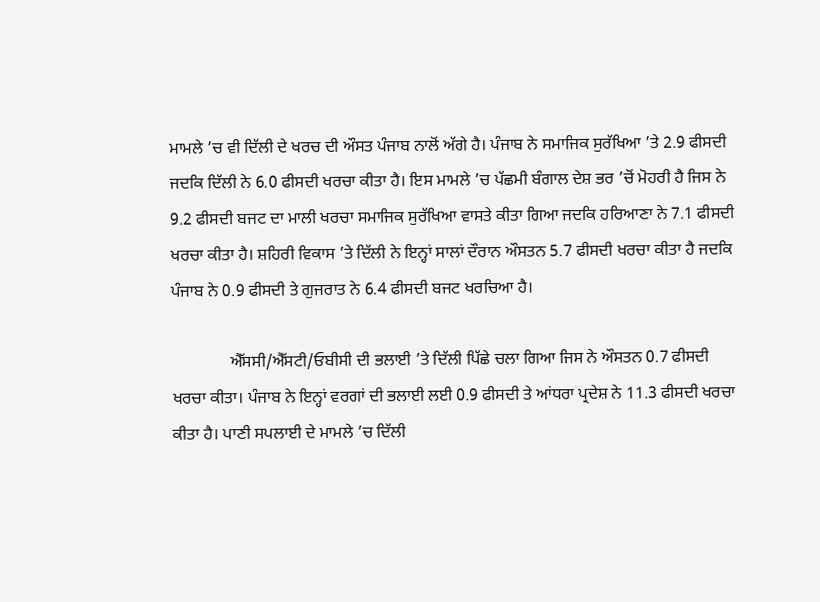ਮਾਮਲੇ ’ਚ ਵੀ ਦਿੱਲੀ ਦੇ ਖਰਚ ਦੀ ਔਸਤ ਪੰਜਾਬ ਨਾਲੋਂ ਅੱਗੇ ਹੈ। ਪੰਜਾਬ ਨੇ ਸਮਾਜਿਕ ਸੁਰੱਖਿਆ ’ਤੇ 2.9 ਫੀਸਦੀ ਜਦਕਿ ਦਿੱਲੀ ਨੇ 6.0 ਫੀਸਦੀ ਖਰਚਾ ਕੀਤਾ ਹੈ। ਇਸ ਮਾਮਲੇ ’ਚ ਪੱਛਮੀ ਬੰਗਾਲ ਦੇਸ਼ ਭਰ ’ਚੋਂ ਮੋਹਰੀ ਹੈ ਜਿਸ ਨੇ 9.2 ਫੀਸਦੀ ਬਜਟ ਦਾ ਮਾਲੀ ਖਰਚਾ ਸਮਾਜਿਕ ਸੁਰੱਖਿਆ ਵਾਸਤੇ ਕੀਤਾ ਗਿਆ ਜਦਕਿ ਹਰਿਆਣਾ ਨੇ 7.1 ਫੀਸਦੀ ਖਰਚਾ ਕੀਤਾ ਹੈ। ਸ਼ਹਿਰੀ ਵਿਕਾਸ ’ਤੇ ਦਿੱਲੀ ਨੇ ਇਨ੍ਹਾਂ ਸਾਲਾਂ ਦੌਰਾਨ ਔਸਤਨ 5.7 ਫੀਸਦੀ ਖਰਚਾ ਕੀਤਾ ਹੈ ਜਦਕਿ ਪੰਜਾਬ ਨੇ 0.9 ਫੀਸਦੀ ਤੇ ਗੁਜਰਾਤ ਨੇ 6.4 ਫੀਸਦੀ ਬਜਟ ਖਰਚਿਆ ਹੈ।

              ਐੱਸਸੀ/ਐੱਸਟੀ/ਓਬੀਸੀ ਦੀ ਭਲਾਈ ’ਤੇ ਦਿੱਲੀ ਪਿੱਛੇ ਚਲਾ ਗਿਆ ਜਿਸ ਨੇ ਔਸਤਨ 0.7 ਫੀਸਦੀ ਖਰਚਾ ਕੀਤਾ। ਪੰਜਾਬ ਨੇ ਇਨ੍ਹਾਂ ਵਰਗਾਂ ਦੀ ਭਲਾਈ ਲਈ 0.9 ਫੀਸਦੀ ਤੇ ਆਂਧਰਾ ਪ੍ਰਦੇਸ਼ ਨੇ 11.3 ਫੀਸਦੀ ਖਰਚਾ ਕੀਤਾ ਹੈ। ਪਾਣੀ ਸਪਲਾਈ ਦੇ ਮਾਮਲੇ ’ਚ ਦਿੱਲੀ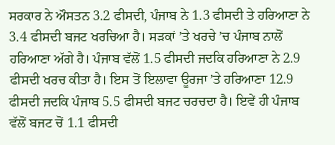ਸਰਕਾਰ ਨੇ ਔਸਤਨ 3.2 ਫੀਸਦੀ, ਪੰਜਾਬ ਨੇ 1.3 ਫੀਸਦੀ ਤੇ ਹਰਿਆਣਾ ਨੇ 3.4 ਫੀਸਦੀ ਬਜਟ ਖਰਚਿਆ ਹੈ। ਸੜਕਾਂ ’ਤੇ ਖਰਚੇ ’ਚ ਪੰਜਾਬ ਨਾਲੋਂ ਹਰਿਆਣਾ ਅੱਗੇ ਹੈ। ਪੰਜਾਬ ਵੱਲੋਂ 1.5 ਫੀਸਦੀ ਜਦਕਿ ਹਰਿਆਣਾ ਨੇ 2.9 ਫੀਸਦੀ ਖਰਚ ਕੀਤਾ ਹੈ। ਇਸ ਤੋਂ ਇਲਾਵਾ ਊਰਜਾ ’ਤੇ ਹਰਿਆਣਾ 12.9 ਫੀਸਦੀ ਜਦਕਿ ਪੰਜਾਬ 5.5 ਫੀਸਦੀ ਬਜਟ ਚਰਚਦਾ ਹੈ। ਇਵੇਂ ਹੀ ਪੰਜਾਬ ਵੱਲੋਂ ਬਜਟ ਚੋਂ 1.1 ਫੀਸਦੀ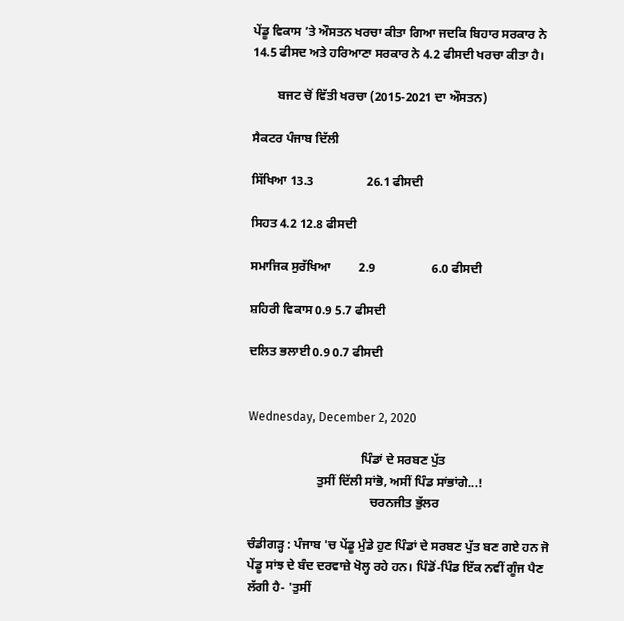ਪੇਂਡੂ ਵਿਕਾਸ ’ਤੇ ਔਸਤਨ ਖਰਚਾ ਕੀਤਾ ਗਿਆ ਜਦਕਿ ਬਿਹਾਰ ਸਰਕਾਰ ਨੇ 14.5 ਫੀਸਦ ਅਤੇ ਹਰਿਆਣਾ ਸਰਕਾਰ ਨੇ 4.2 ਫੀਸਦੀ ਖਰਚਾ ਕੀਤਾ ਹੈ।

        ਬਜਟ ਚੋਂ ਵਿੱਤੀ ਖਰਚਾ (2015-2021 ਦਾ ਔਸਤਨ)

ਸੈਕਟਰ ਪੰਜਾਬ ਦਿੱਲੀ

ਸਿੱਖਿਆ 13.3                 26.1 ਫੀਸਦੀ

ਸਿਹਤ 4.2 12.8 ਫੀਸਦੀ

ਸਮਾਜਿਕ ਸੁਰੱਖਿਆ         2.9                  6.0 ਫੀਸਦੀ

ਸ਼ਹਿਰੀ ਵਿਕਾਸ 0.9 5.7 ਫੀਸਦੀ

ਦਲਿਤ ਭਲਾਈ 0.9 0.7 ਫੀਸਦੀ


Wednesday, December 2, 2020

                                    ਪਿੰਡਾਂ ਦੇ ਸਰਬਣ ਪੁੱਤ
                      ਤੁਸੀਂ ਦਿੱਲੀ ਸਾਂਭੋ, ਅਸੀਂ ਪਿੰਡ ਸਾਂਭਾਂਗੇ...!
                                       ਚਰਨਜੀਤ ਭੁੱਲਰ

ਚੰਡੀਗੜ੍ਹ : ਪੰਜਾਬ 'ਚ ਪੇਂਡੂ ਮੁੰਡੇ ਹੁਣ ਪਿੰਡਾਂ ਦੇ ਸਰਬਣ ਪੁੱਤ ਬਣ ਗਏ ਹਨ ਜੋ ਪੇਂਡੂ ਸਾਂਝ ਦੇ ਬੰਦ ਦਰਵਾਜ਼ੇ ਖੋਲ੍ਹ ਰਹੇ ਹਨ। ਪਿੰਡੋਂ-ਪਿੰਡ ਇੱਕ ਨਵੀਂ ਗੂੰਜ ਪੈਣ ਲੱਗੀ ਹੈ- 'ਤੁਸੀਂ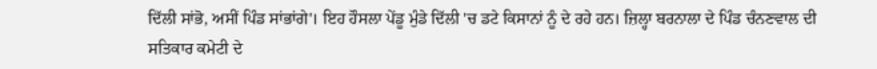ਦਿੱਲੀ ਸਾਂਭੋ, ਅਸੀਂ ਪਿੰਡ ਸਾਂਭਾਂਗੇ'। ਇਹ ਹੌਸਲਾ ਪੇਂਡੂ ਮੁੰਡੇ ਦਿੱਲੀ 'ਚ ਡਟੇ ਕਿਸਾਨਾਂ ਨੂੰ ਦੇ ਰਹੇ ਹਨ। ਜ਼ਿਲ੍ਹਾ ਬਰਨਾਲਾ ਦੇ ਪਿੰਡ ਚੰਨਣਵਾਲ ਦੀ ਸਤਿਕਾਰ ਕਮੇਟੀ ਦੇ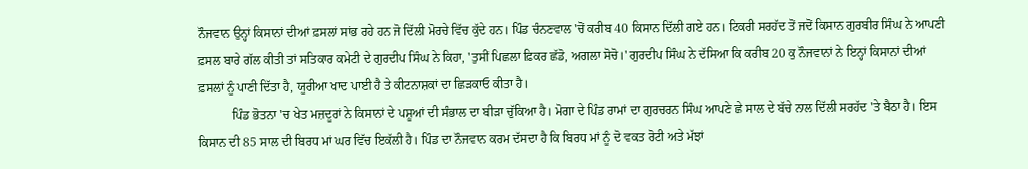ਨੌਜਵਾਨ ਉਨ੍ਹਾਂ ਕਿਸਾਨਾਂ ਦੀਆਂ ਫ਼ਸਲਾਂ ਸਾਂਭ ਰਹੇ ਹਨ ਜੋ ਦਿੱਲੀ ਮੋਰਚੇ ਵਿੱਚ ਕੁੱਦੇ ਹਨ। ਪਿੰਡ ਚੰਨਣਵਾਲ 'ਚੋਂ ਕਰੀਬ 40 ਕਿਸਾਨ ਦਿੱਲੀ ਗਏ ਹਨ। ਟਿਕਰੀ ਸਰਹੱਦ ਤੋਂ ਜਦੋਂ ਕਿਸਾਨ ਗੁਰਬੀਰ ਸਿੰਘ ਨੇ ਆਪਣੀ ਫ਼ਸਲ ਬਾਰੇ ਗੱਲ ਕੀਤੀ ਤਾਂ ਸਤਿਕਾਰ ਕਮੇਟੀ ਦੇ ਗੁਰਦੀਪ ਸਿੰਘ ਨੇ ਕਿਹਾ, 'ਤੁਸੀਂ ਪਿਛਲਾ ਫ਼ਿਕਰ ਛੱਡੋ, ਅਗਲਾ ਸੋਚੋ।' ਗੁਰਦੀਪ ਸਿੰਘ ਨੇ ਦੱਸਿਆ ਕਿ ਕਰੀਬ 20 ਕੁ ਨੌਜਵਾਨਾਂ ਨੇ ਇਨ੍ਹਾਂ ਕਿਸਾਨਾਂ ਦੀਆਂ ਫ਼ਸਲਾਂ ਨੂੰ ਪਾਣੀ ਦਿੱਤਾ ਹੈ, ਯੂਰੀਆ ਖਾਦ ਪਾਈ ਹੈ ਤੇ ਕੀਟਨਾਸ਼ਕਾਂ ਦਾ ਛਿੜਕਾਓ ਕੀਤਾ ਹੈ।
           ਪਿੰਡ ਭੋਤਨਾ 'ਚ ਖੇਤ ਮਜ਼ਦੂਰਾਂ ਨੇ ਕਿਸਾਨਾਂ ਦੇ ਪਸ਼ੂਆਂ ਦੀ ਸੰਭਾਲ ਦਾ ਬੀੜਾ ਚੁੱਕਿਆ ਹੈ। ਮੋਗਾ ਦੇ ਪਿੰਡ ਰਾਮਾਂ ਦਾ ਗੁਰਚਰਨ ਸਿੰਘ ਆਪਣੇ ਛੇ ਸਾਲ ਦੇ ਬੱਚੇ ਨਾਲ ਦਿੱਲੀ ਸਰਹੱਦ 'ਤੇ ਬੈਠਾ ਹੈ। ਇਸ ਕਿਸਾਨ ਦੀ 85 ਸਾਲ ਦੀ ਬਿਰਧ ਮਾਂ ਘਰ ਵਿੱਚ ਇਕੱਲੀ ਹੈ। ਪਿੰਡ ਦਾ ਨੌਜਵਾਨ ਕਰਮ ਦੱਸਦਾ ਹੈ ਕਿ ਬਿਰਧ ਮਾਂ ਨੂੰ ਦੋ ਵਕਤ ਰੋਟੀ ਅਤੇ ਮੱਝਾਂ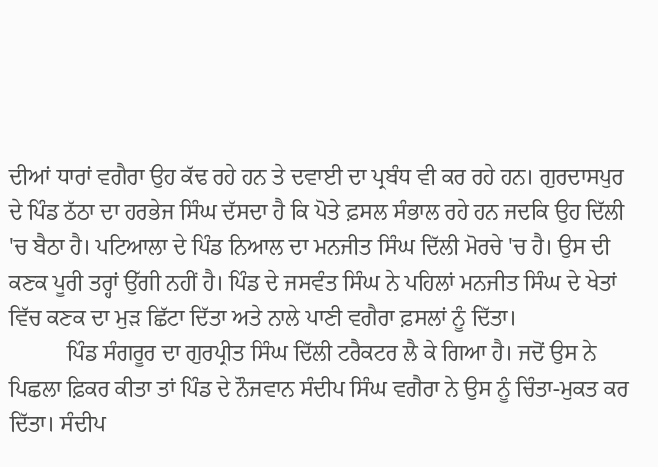ਦੀਆਂ ਧਾਰਾਂ ਵਗੈਰਾ ਉਹ ਕੱਢ ਰਹੇ ਹਨ ਤੇ ਦਵਾਈ ਦਾ ਪ੍ਰਬੰਧ ਵੀ ਕਰ ਰਹੇ ਹਨ। ਗੁਰਦਾਸਪੁਰ ਦੇ ਪਿੰਡ ਠੱਠਾ ਦਾ ਹਰਭੇਜ ਸਿੰਘ ਦੱਸਦਾ ਹੈ ਕਿ ਪੋਤੇ ਫ਼ਸਲ ਸੰਭਾਲ ਰਹੇ ਹਨ ਜਦਕਿ ਉਹ ਦਿੱਲੀ 'ਚ ਬੈਠਾ ਹੈ। ਪਟਿਆਲਾ ਦੇ ਪਿੰਡ ਨਿਆਲ ਦਾ ਮਨਜੀਤ ਸਿੰਘ ਦਿੱਲੀ ਮੋਰਚੇ 'ਚ ਹੈ। ਉਸ ਦੀ ਕਣਕ ਪੂਰੀ ਤਰ੍ਹਾਂ ਉੱਗੀ ਨਹੀਂ ਹੈ। ਪਿੰਡ ਦੇ ਜਸਵੰਤ ਸਿੰਘ ਨੇ ਪਹਿਲਾਂ ਮਨਜੀਤ ਸਿੰਘ ਦੇ ਖੇਤਾਂ ਵਿੱਚ ਕਣਕ ਦਾ ਮੁੜ ਛਿੱਟਾ ਦਿੱਤਾ ਅਤੇ ਨਾਲੇ ਪਾਣੀ ਵਗੈਰਾ ਫ਼ਸਲਾਂ ਨੂੰ ਦਿੱਤਾ।
          ਪਿੰਡ ਸੰਗਰੂਰ ਦਾ ਗੁਰਪ੍ਰੀਤ ਸਿੰਘ ਦਿੱਲੀ ਟਰੈਕਟਰ ਲੈ ਕੇ ਗਿਆ ਹੈ। ਜਦੋਂ ਉਸ ਨੇ ਪਿਛਲਾ ਫ਼ਿਕਰ ਕੀਤਾ ਤਾਂ ਪਿੰਡ ਦੇ ਨੌਜਵਾਨ ਸੰਦੀਪ ਸਿੰਘ ਵਗੈਰਾ ਨੇ ਉਸ ਨੂੰ ਚਿੰਤਾ-ਮੁਕਤ ਕਰ ਦਿੱਤਾ। ਸੰਦੀਪ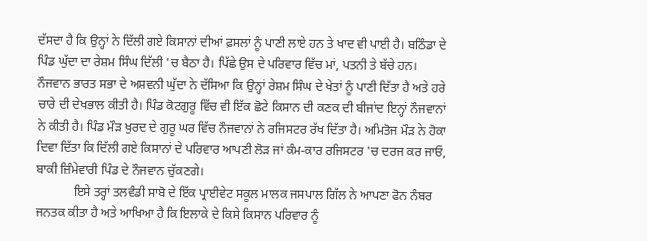ਦੱਸਦਾ ਹੈ ਕਿ ਉਨ੍ਹਾਂ ਨੇ ਦਿੱਲੀ ਗਏ ਕਿਸਾਨਾਂ ਦੀਆਂ ਫ਼ਸਲਾਂ ਨੂੰ ਪਾਣੀ ਲਾਏ ਹਨ ਤੇ ਖਾਦ ਵੀ ਪਾਈ ਹੈ। ਬਠਿੰਡਾ ਦੇ ਪਿੰਡ ਘੁੱਦਾ ਦਾ ਰੇਸ਼ਮ ਸਿੰਘ ਦਿੱਲੀ 'ਚ ਬੈਠਾ ਹੈ। ਪਿੱਛੇ ਉਸ ਦੇ ਪਰਿਵਾਰ ਵਿੱਚ ਮਾਂ, ਪਤਨੀ ਤੇ ਬੱਚੇ ਹਨ। ਨੌਜਵਾਨ ਭਾਰਤ ਸਭਾ ਦੇ ਅਸ਼ਵਨੀ ਘੁੱਦਾ ਨੇ ਦੱਸਿਆ ਕਿ ਉਨ੍ਹਾਂ ਰੇਸ਼ਮ ਸਿੰਘ ਦੇ ਖੇਤਾਂ ਨੂੰ ਪਾਣੀ ਦਿੱਤਾ ਹੈ ਅਤੇ ਹਰੇ ਚਾਰੇ ਦੀ ਦੇਖਭਾਲ ਕੀਤੀ ਹੈ। ਪਿੰਡ ਕੋਟਗੁਰੂ ਵਿੱਚ ਵੀ ਇੱਕ ਛੋਟੇ ਕਿਸਾਨ ਦੀ ਕਣਕ ਦੀ ਬੀਜਾਂਦ ਇਨ੍ਹਾਂ ਨੌਜਵਾਨਾਂ ਨੇ ਕੀਤੀ ਹੈ। ਪਿੰਡ ਮੌੜ ਖੁਰਦ ਦੇ ਗੁਰੂ ਘਰ ਵਿੱਚ ਨੌਜਵਾਨਾਂ ਨੇ ਰਜਿਸਟਰ ਰੱਖ ਦਿੱਤਾ ਹੈ। ਅਮਿਤੋਜ ਮੌੜ ਨੇ ਹੋਕਾ ਦਿਵਾ ਦਿੱਤਾ ਕਿ ਦਿੱਲੀ ਗਏ ਕਿਸਾਨਾਂ ਦੇ ਪਰਿਵਾਰ ਆਪਣੀ ਲੋੜ ਜਾਂ ਕੰਮ-ਕਾਰ ਰਜਿਸਟਰ 'ਚ ਦਰਜ ਕਰ ਜਾਓ, ਬਾਕੀ ਜ਼ਿੰਮੇਵਾਰੀ ਪਿੰਡ ਦੇ ਨੌਜਵਾਨ ਚੁੱਕਣਗੇ।
            ਇਸੇ ਤਰ੍ਹਾਂ ਤਲਵੰਡੀ ਸਾਬੋ ਦੇ ਇੱਕ ਪ੍ਰਾਈਵੇਟ ਸਕੂਲ ਮਾਲਕ ਜਸਪਾਲ ਗਿੱਲ ਨੇ ਆਪਣਾ ਫੋਨ ਨੰਬਰ ਜਨਤਕ ਕੀਤਾ ਹੈ ਅਤੇ ਆਖਿਆ ਹੈ ਕਿ ਇਲਾਕੇ ਦੇ ਕਿਸੇ ਕਿਸਾਨ ਪਰਿਵਾਰ ਨੂੰ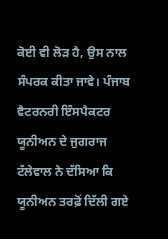ਕੋਈ ਵੀ ਲੋੜ ਹੈ, ਉਸ ਨਾਲ ਸੰਪਰਕ ਕੀਤਾ ਜਾਵੇ। ਪੰਜਾਬ ਵੈਟਰਨਰੀ ਇੰਸਪੈਕਟਰ ਯੂਨੀਅਨ ਦੇ ਜੁਗਰਾਜ ਟੱਲੇਵਾਲ ਨੇ ਦੱਸਿਆ ਕਿ ਯੂਨੀਅਨ ਤਰਫ਼ੋਂ ਦਿੱਲੀ ਗਏ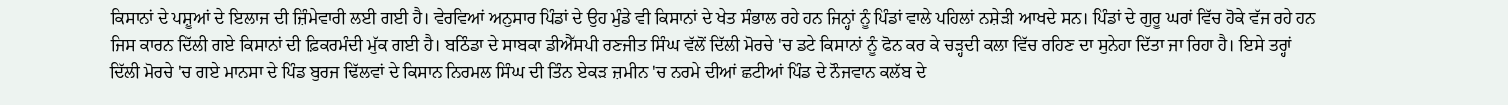ਕਿਸਾਨਾਂ ਦੇ ਪਸ਼ੂਆਂ ਦੇ ਇਲਾਜ ਦੀ ਜ਼ਿੰਮੇਵਾਰੀ ਲਈ ਗਈ ਹੈ। ਵੇਰਵਿਆਂ ਅਨੁਸਾਰ ਪਿੰਡਾਂ ਦੇ ਉਹ ਮੁੰਡੇ ਵੀ ਕਿਸਾਨਾਂ ਦੇ ਖੇਤ ਸੰਭਾਲ ਰਹੇ ਹਨ ਜਿਨ੍ਹਾਂ ਨੂੰ ਪਿੰਡਾਂ ਵਾਲੇ ਪਹਿਲਾਂ ਨਸ਼ੇੜੀ ਆਖਦੇ ਸਨ। ਪਿੰਡਾਂ ਦੇ ਗੁਰੂ ਘਰਾਂ ਵਿੱਚ ਹੋਕੇ ਵੱਜ ਰਹੇ ਹਨ ਜਿਸ ਕਾਰਨ ਦਿੱਲੀ ਗਏ ਕਿਸਾਨਾਂ ਦੀ ਫ਼ਿਕਰਮੰਦੀ ਮੁੱਕ ਗਈ ਹੈ। ਬਠਿੰਡਾ ਦੇ ਸਾਬਕਾ ਡੀਐੱਸਪੀ ਰਣਜੀਤ ਸਿੰਘ ਵੱਲੋਂ ਦਿੱਲੀ ਮੋਰਚੇ 'ਚ ਡਟੇ ਕਿਸਾਨਾਂ ਨੂੰ ਫੋਨ ਕਰ ਕੇ ਚੜ੍ਹਦੀ ਕਲਾ ਵਿੱਚ ਰਹਿਣ ਦਾ ਸੁਨੇਹਾ ਦਿੱਤਾ ਜਾ ਰਿਹਾ ਹੈ। ਇਸੇ ਤਰ੍ਹਾਂ ਦਿੱਲੀ ਮੋਰਚੇ 'ਚ ਗਏ ਮਾਨਸਾ ਦੇ ਪਿੰਡ ਬੁਰਜ ਢਿੱਲਵਾਂ ਦੇ ਕਿਸਾਨ ਨਿਰਮਲ ਸਿੰਘ ਦੀ ਤਿੰਨ ਏਕੜ ਜ਼ਮੀਨ 'ਚ ਨਰਮੇ ਦੀਆਂ ਛਟੀਆਂ ਪਿੰਡ ਦੇ ਨੌਜਵਾਨ ਕਲੱਬ ਦੇ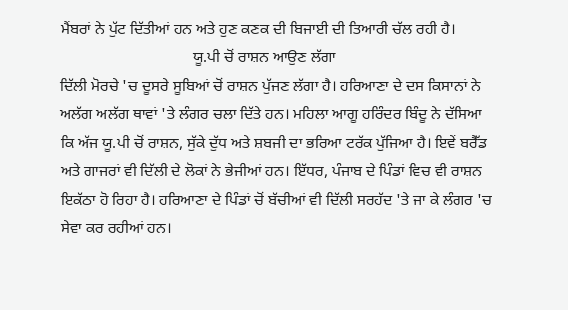ਮੈਂਬਰਾਂ ਨੇ ਪੁੱਟ ਦਿੱਤੀਆਂ ਹਨ ਅਤੇ ਹੁਣ ਕਣਕ ਦੀ ਬਿਜਾਈ ਦੀ ਤਿਆਰੀ ਚੱਲ ਰਹੀ ਹੈ।
                                  ਯੂ.ਪੀ ਚੋਂ ਰਾਸ਼ਨ ਆਉਣ ਲੱਗਾ
ਦਿੱਲੀ ਮੋਰਚੇ 'ਚ ਦੂਸਰੇ ਸੂਬਿਆਂ ਚੋਂ ਰਾਸ਼ਨ ਪੁੱਜਣ ਲੱਗਾ ਹੈ। ਹਰਿਆਣਾ ਦੇ ਦਸ ਕਿਸਾਨਾਂ ਨੇ ਅਲੱਗ ਅਲੱਗ ਥਾਵਾਂ 'ਤੇ ਲੰਗਰ ਚਲਾ ਦਿੱਤੇ ਹਨ। ਮਹਿਲਾ ਆਗੂ ਹਰਿੰਦਰ ਬਿੰਦੂ ਨੇ ਦੱਸਿਆ ਕਿ ਅੱਜ ਯੂ.ਪੀ ਚੋਂ ਰਾਸ਼ਨ, ਸੁੱਕੇ ਦੁੱਧ ਅਤੇ ਸ਼ਬਜੀ ਦਾ ਭਰਿਆ ਟਰੱਕ ਪੁੱਜਿਆ ਹੈ। ਇਵੇਂ ਬਰੈੱਡ ਅਤੇ ਗਾਜਰਾਂ ਵੀ ਦਿੱਲੀ ਦੇ ਲੋਕਾਂ ਨੇ ਭੇਜੀਆਂ ਹਨ। ਇੱਧਰ, ਪੰਜਾਬ ਦੇ ਪਿੰਡਾਂ ਵਿਚ ਵੀ ਰਾਸ਼ਨ ਇਕੱਠਾ ਹੋ ਰਿਹਾ ਹੈ। ਹਰਿਆਣਾ ਦੇ ਪਿੰਡਾਂ ਚੋਂ ਬੱਚੀਆਂ ਵੀ ਦਿੱਲੀ ਸਰਹੱਦ 'ਤੇ ਜਾ ਕੇ ਲੰਗਰ 'ਚ ਸੇਵਾ ਕਰ ਰਹੀਆਂ ਹਨ।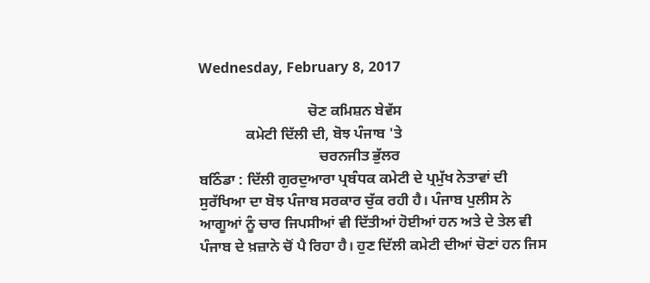Wednesday, February 8, 2017

                              ਚੋਣ ਕਮਿਸ਼ਨ ਬੇਵੱਸ
             ਕਮੇਟੀ ਦਿੱਲੀ ਦੀ, ਬੋਝ ਪੰਜਾਬ 'ਤੇ
                                 ਚਰਨਜੀਤ ਭੁੱਲਰ
ਬਠਿੰਡਾ : ਦਿੱਲੀ ਗੁਰਦੁਆਰਾ ਪ੍ਰਬੰਧਕ ਕਮੇਟੀ ਦੇ ਪ੍ਰਮੁੱਖ ਨੇਤਾਵਾਂ ਦੀ ਸੁਰੱਖਿਆ ਦਾ ਬੋਝ ਪੰਜਾਬ ਸਰਕਾਰ ਚੁੱਕ ਰਹੀ ਹੈ। ਪੰਜਾਬ ਪੁਲੀਸ ਨੇ ਆਗੂਆਂ ਨੂੰ ਚਾਰ ਜਿਪਸੀਆਂ ਵੀ ਦਿੱਤੀਆਂ ਹੋਈਆਂ ਹਨ ਅਤੇ ਦੇ ਤੇਲ ਵੀ ਪੰਜਾਬ ਦੇ ਖ਼ਜ਼ਾਨੇ ਚੋਂ ਪੈ ਰਿਹਾ ਹੈ। ਹੁਣ ਦਿੱਲੀ ਕਮੇਟੀ ਦੀਆਂ ਚੋਣਾਂ ਹਨ ਜਿਸ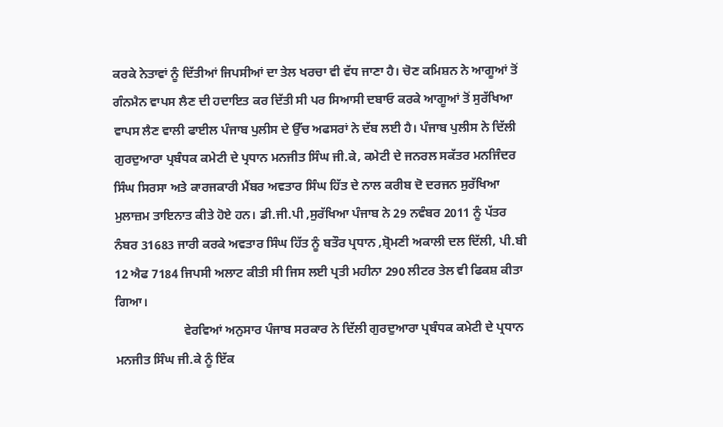ਕਰਕੇ ਨੇਤਾਵਾਂ ਨੂੰ ਦਿੱਤੀਆਂ ਜਿਪਸੀਆਂ ਦਾ ਤੇਲ ਖਰਚਾ ਵੀ ਵੱਧ ਜਾਣਾ ਹੈ। ਚੋਣ ਕਮਿਸ਼ਨ ਨੇ ਆਗੂਆਂ ਤੋਂ ਗੰਨਮੈਨ ਵਾਪਸ ਲੈਣ ਦੀ ਹਦਾਇਤ ਕਰ ਦਿੱਤੀ ਸੀ ਪਰ ਸਿਆਸੀ ਦਬਾਓ ਕਰਕੇ ਆਗੂਆਂ ਤੋਂ ਸੁਰੱਖਿਆ ਵਾਪਸ ਲੈਣ ਵਾਲੀ ਫਾਈਲ ਪੰਜਾਬ ਪੁਲੀਸ ਦੇ ਉੱਚ ਅਫਸਰਾਂ ਨੇ ਦੱਬ ਲਈ ਹੈ। ਪੰਜਾਬ ਪੁਲੀਸ ਨੇ ਦਿੱਲੀ ਗੁਰਦੁਆਰਾ ਪ੍ਰਬੰਧਕ ਕਮੇਟੀ ਦੇ ਪ੍ਰਧਾਨ ਮਨਜੀਤ ਸਿੰਘ ਜੀ.ਕੇ, ਕਮੇਟੀ ਦੇ ਜਨਰਲ ਸਕੱਤਰ ਮਨਜਿੰਦਰ ਸਿੰਘ ਸਿਰਸਾ ਅਤੇ ਕਾਰਜਕਾਰੀ ਮੈਂਬਰ ਅਵਤਾਰ ਸਿੰਘ ਹਿੱਤ ਦੇ ਨਾਲ ਕਰੀਬ ਦੋ ਦਰਜਨ ਸੁਰੱਖਿਆ ਮੁਲਾਜ਼ਮ ਤਾਇਨਾਤ ਕੀਤੇ ਹੋਏ ਹਨ। ਡੀ.ਜੀ.ਪੀ ,ਸੁਰੱਖਿਆ ਪੰਜਾਬ ਨੇ 29 ਨਵੰਬਰ 2011 ਨੂੰ ਪੱਤਰ ਨੰਬਰ 31683 ਜਾਰੀ ਕਰਕੇ ਅਵਤਾਰ ਸਿੰਘ ਹਿੱਤ ਨੂੰ ਬਤੌਰ ਪ੍ਰਧਾਨ ,ਸ਼੍ਰੋਮਣੀ ਅਕਾਲੀ ਦਲ ਦਿੱਲੀ, ਪੀ.ਬੀ 12 ਐਫ 7184 ਜਿਪਸੀ ਅਲਾਟ ਕੀਤੀ ਸੀ ਜਿਸ ਲਈ ਪ੍ਰਤੀ ਮਹੀਨਾ 290 ਲੀਟਰ ਤੇਲ ਵੀ ਫਿਕਸ਼ ਕੀਤਾ ਗਿਆ।
                      ਵੇਰਵਿਆਂ ਅਨੁਸਾਰ ਪੰਜਾਬ ਸਰਕਾਰ ਨੇ ਦਿੱਲੀ ਗੁਰਦੁਆਰਾ ਪ੍ਰਬੰਧਕ ਕਮੇਟੀ ਦੇ ਪ੍ਰਧਾਨ ਮਨਜੀਤ ਸਿੰਘ ਜੀ.ਕੇ ਨੂੰ ਇੱਕ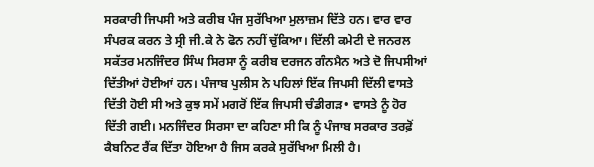ਸਰਕਾਰੀ ਜਿਪਸੀ ਅਤੇ ਕਰੀਬ ਪੰਜ ਸੁਰੱਖਿਆ ਮੁਲਾਜ਼ਮ ਦਿੱਤੇ ਹਨ। ਵਾਰ ਵਾਰ ਸੰਪਰਕ ਕਰਨ ਤੇ ਸ੍ਰੀ ਜੀ.ਕੇ ਨੇ ਫੋਨ ਨਹੀਂ ਚੁੱਕਿਆ। ਦਿੱਲੀ ਕਮੇਟੀ ਦੇ ਜਨਰਲ ਸਕੱਤਰ ਮਨਜਿੰਦਰ ਸਿੰਘ ਸਿਰਸਾ ਨੂੰ ਕਰੀਬ ਦਰਜਨ ਗੰਨਮੈਨ ਅਤੇ ਦੋ ਜਿਪਸੀਆਂ ਦਿੱਤੀਆਂ ਹੋਈਆਂ ਹਨ। ਪੰਜਾਬ ਪੁਲੀਸ ਨੇ ਪਹਿਲਾਂ ਇੱਕ ਜਿਪਸੀ ਦਿੱਲੀ ਵਾਸਤੇ ਦਿੱਤੀ ਹੋਈ ਸੀ ਅਤੇ ਕੁਝ ਸਮੇਂ ਮਗਰੋਂ ਇੱਕ ਜਿਪਸੀ ਚੰਡੀਗੜ• ਵਾਸਤੇ ਨੂੰ ਹੋਰ ਦਿੱਤੀ ਗਈ। ਮਨਜਿੰਦਰ ਸਿਰਸਾ ਦਾ ਕਹਿਣਾ ਸੀ ਕਿ ਨੂੰ ਪੰਜਾਬ ਸਰਕਾਰ ਤਰਫ਼ੋਂ ਕੈਬਨਿਟ ਰੈਂਕ ਦਿੱਤਾ ਹੋਇਆ ਹੈ ਜਿਸ ਕਰਕੇ ਸੁਰੱਖਿਆ ਮਿਲੀ ਹੈ।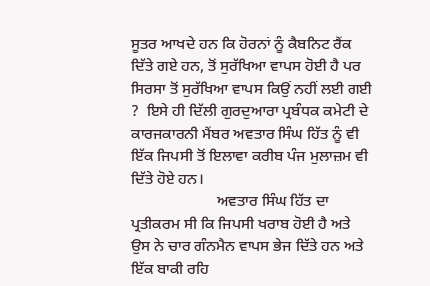ਸੂਤਰ ਆਖਦੇ ਹਨ ਕਿ ਹੋਰਨਾਂ ਨੂੰ ਕੈਬਨਿਟ ਰੈਂਕ ਦਿੱਤੇ ਗਏ ਹਨ, ਤੋਂ ਸੁਰੱਖਿਆ ਵਾਪਸ ਹੋਈ ਹੈ ਪਰ ਸਿਰਸਾ ਤੋਂ ਸੁਰੱਖਿਆ ਵਾਪਸ ਕਿਉਂ ਨਹੀਂ ਲਈ ਗਈ ?  ਇਸੇ ਹੀ ਦਿੱਲੀ ਗੁਰਦੁਆਰਾ ਪ੍ਰਬੰਧਕ ਕਮੇਟੀ ਦੇ ਕਾਰਜਕਾਰਨੀ ਮੈਂਬਰ ਅਵਤਾਰ ਸਿੰਘ ਹਿੱਤ ਨੂੰ ਵੀ ਇੱਕ ਜਿਪਸੀ ਤੋਂ ਇਲਾਵਾ ਕਰੀਬ ਪੰਜ ਮੁਲਾਜ਼ਮ ਵੀ ਦਿੱਤੇ ਹੋਏ ਹਨ।
                      ਅਵਤਾਰ ਸਿੰਘ ਹਿੱਤ ਦਾ ਪ੍ਰਤੀਕਰਮ ਸੀ ਕਿ ਜਿਪਸੀ ਖਰਾਬ ਹੋਈ ਹੈ ਅਤੇ ਉਸ ਨੇ ਚਾਰ ਗੰਨਮੈਨ ਵਾਪਸ ਭੇਜ ਦਿੱਤੇ ਹਨ ਅਤੇ ਇੱਕ ਬਾਕੀ ਰਹਿ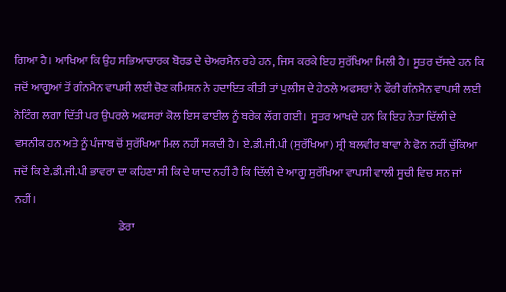ਗਿਆ ਹੈ। ਆਖਿਆ ਕਿ ਉਹ ਸਭਿਆਚਾਰਕ ਬੋਰਡ ਦੇ ਚੇਅਰਮੈਨ ਰਹੇ ਹਨ, ਜਿਸ ਕਰਕੇ ਇਹ ਸੁਰੱਖਿਆ ਮਿਲੀ ਹੈ। ਸੂਤਰ ਦੱਸਦੇ ਹਨ ਕਿ ਜਦੋਂ ਆਗੂਆਂ ਤੋਂ ਗੰਨਮੈਨ ਵਾਪਸੀ ਲਈ ਚੋਣ ਕਮਿਸ਼ਨ ਨੇ ਹਦਾਇਤ ਕੀਤੀ ਤਾਂ ਪੁਲੀਸ ਦੇ ਹੇਠਲੇ ਅਫਸਰਾਂ ਨੇ ਫੌਰੀ ਗੰਨਮੈਨ ਵਾਪਸੀ ਲਈ ਨੋਟਿੰਗ ਲਗਾ ਦਿੱਤੀ ਪਰ ਉਪਰਲੇ ਅਫਸਰਾਂ ਕੋਲ ਇਸ ਫਾਈਲ ਨੂੰ ਬਰੇਕ ਲੱਗ ਗਈ।  ਸੂਤਰ ਆਖਦੇ ਹਨ ਕਿ ਇਹ ਨੇਤਾ ਦਿੱਲੀ ਦੇ ਵਸਨੀਕ ਹਨ ਅਤੇ ਨੂੰ ਪੰਜਾਬ ਚੋਂ ਸੁਰੱਖਿਆ ਮਿਲ ਨਹੀਂ ਸਕਦੀ ਹੈ। ਏ.ਡੀ.ਜੀ.ਪੀ (ਸੁਰੱਖਿਆ) ਸ੍ਰੀ ਬਲਵੀਰ ਬਾਵਾ ਨੇ ਫੋਨ ਨਹੀਂ ਚੁੱਕਿਆ ਜਦੋਂ ਕਿ ਏ.ਡੀ.ਜੀ.ਪੀ ਭਾਵਰਾ ਦਾ ਕਹਿਣਾ ਸੀ ਕਿ ਦੇ ਯਾਦ ਨਹੀਂ ਹੈ ਕਿ ਦਿੱਲੀ ਦੇ ਆਗੂ ਸੁਰੱਖਿਆ ਵਾਪਸੀ ਵਾਲੀ ਸੂਚੀ ਵਿਚ ਸਨ ਜਾਂ ਨਹੀਂ।
                                              ਡੇਰਾ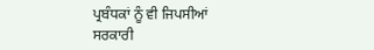ਪ੍ਰਬੰਧਕਾਂ ਨੂੰ ਵੀ ਜਿਪਸੀਆਂ
ਸਰਕਾਰੀ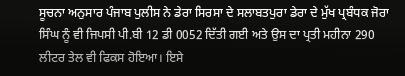ਸੂਚਨਾ ਅਨੁਸਾਰ ਪੰਜਾਬ ਪੁਲੀਸ ਨੇ ਡੇਰਾ ਸਿਰਸਾ ਦੇ ਸਲਾਬਤਪੁਰਾ ਡੇਰਾ ਦੇ ਮੁੱਖ ਪ੍ਰਬੰਧਕ ਜੋਰਾ ਸਿੰਘ ਨੂੰ ਵੀ ਜਿਪਸੀ ਪੀ.ਬੀ 12 ਡੀ 0052 ਦਿੱਤੀ ਗਈ ਅਤੇ ਉਸ ਦਾ ਪ੍ਰਤੀ ਮਹੀਨਾ 290 ਲੀਟਰ ਤੇਲ ਵੀ ਫਿਕਸ ਹੋਇਆ। ਇਸੇ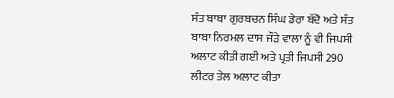ਸੰਤ ਬਾਬਾ ਗੁਰਬਚਨ ਸਿੰਘ ਡੇਰਾ ਬੱਦੋ ਅਤੇ ਸੰਤ ਬਾਬਾ ਨਿਰਮਲ ਦਾਸ ਜੌੜੇ ਵਾਲਾ ਨੂੰ ਵੀ ਜਿਪਸੀ ਅਲਾਟ ਕੀਤੀ ਗਈ ਅਤੇ ਪ੍ਰਤੀ ਜਿਪਸੀ 290 ਲੀਟਰ ਤੇਲ ਅਲਾਟ ਕੀਤਾ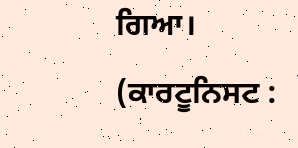ਗਿਆ।                                                                                                                                                                                   (ਕਾਰਟੂਨਿਸਟ :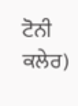ਟੋਨੀ ਕਲੇਰ)